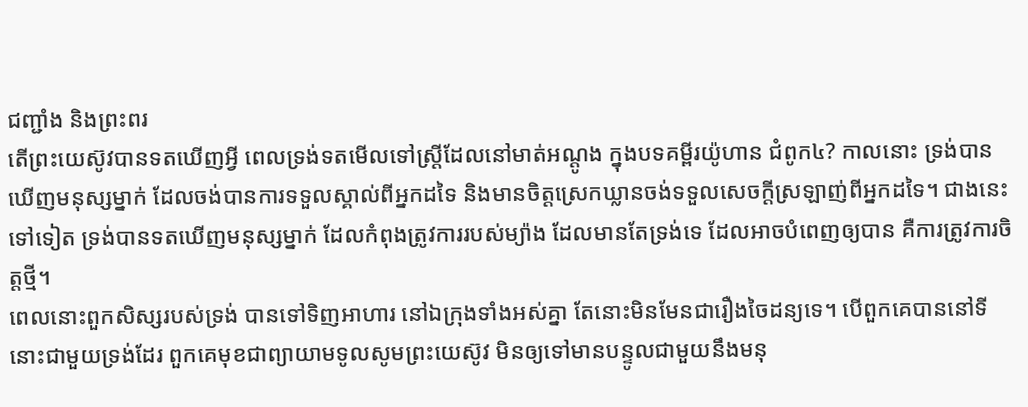ជញ្ជាំង និងព្រះពរ
តើព្រះយេស៊ូវបានទតឃើញអ្វី ពេលទ្រង់ទតមើលទៅស្ត្រីដែលនៅមាត់អណ្តូង ក្នុងបទគម្ពីរយ៉ូហាន ជំពូក៤? កាលនោះ ទ្រង់បានឃើញមនុស្សម្នាក់ ដែលចង់បានការទទួលស្គាល់ពីអ្នកដទៃ និងមានចិត្តស្រេកឃ្លានចង់ទទួលសេចក្តីស្រឡាញ់ពីអ្នកដទៃ។ ជាងនេះទៅទៀត ទ្រង់បានទតឃើញមនុស្សម្នាក់ ដែលកំពុងត្រូវការរបស់ម្យ៉ាង ដែលមានតែទ្រង់ទេ ដែលអាចបំពេញឲ្យបាន គឺការត្រូវការចិត្តថ្មី។
ពេលនោះពួកសិស្សរបស់ទ្រង់ បានទៅទិញអាហារ នៅឯក្រុងទាំងអស់គ្នា តែនោះមិនមែនជារឿងចៃដន្យទេ។ បើពួកគេបាននៅទីនោះជាមួយទ្រង់ដែរ ពួកគេមុខជាព្យាយាមទូលសូមព្រះយេស៊ូវ មិនឲ្យទៅមានបន្ទូលជាមួយនឹងមនុ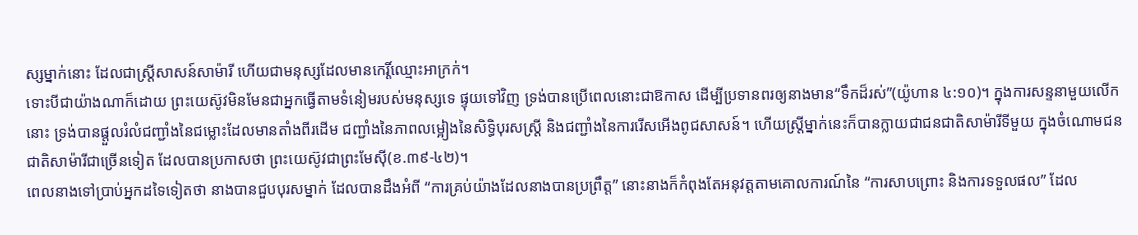ស្សម្នាក់នោះ ដែលជាស្រ្តីសាសន៍សាម៉ារី ហើយជាមនុស្សដែលមានកេរ្តិ៍ឈ្មោះអាក្រក់។
ទោះបីជាយ៉ាងណាក៏ដោយ ព្រះយេស៊ូវមិនមែនជាអ្នកធ្វើតាមទំនៀមរបស់មនុស្សទេ ផ្ទុយទៅវិញ ទ្រង់បានប្រើពេលនោះជាឱកាស ដើម្បីប្រទានពរឲ្យនាងមាន“ទឹកដ៏រស់”(យ៉ូហាន ៤:១០)។ ក្នុងការសន្ទនាមួយលើកនោះ ទ្រង់បានផ្តួលរំលំជញ្ជាំងនៃជម្លោះដែលមានតាំងពីរដើម ជញ្ជាំងនៃភាពលម្អៀងនៃសិទ្ធិបុរសស្រ្តី និងជញ្ជាំងនៃការរើសអើងពូជសាសន៍។ ហើយស្ត្រីម្នាក់នេះក៏បានក្លាយជាជនជាតិសាម៉ារីទីមួយ ក្នុងចំណោមជនជាតិសាម៉ារីជាច្រើនទៀត ដែលបានប្រកាសថា ព្រះយេស៊ូវជាព្រះមែស៊ី(ខ.៣៩-៤២)។
ពេលនាងទៅប្រាប់អ្នកដទៃទៀតថា នាងបានជួបបុរសម្នាក់ ដែលបានដឹងអំពី “ការគ្រប់យ៉ាងដែលនាងបានប្រព្រឹត្ត” នោះនាងក៏កំពុងតែអនុវត្តតាមគោលការណ៍នៃ “ការសាបព្រោះ និងការទទួលផល” ដែល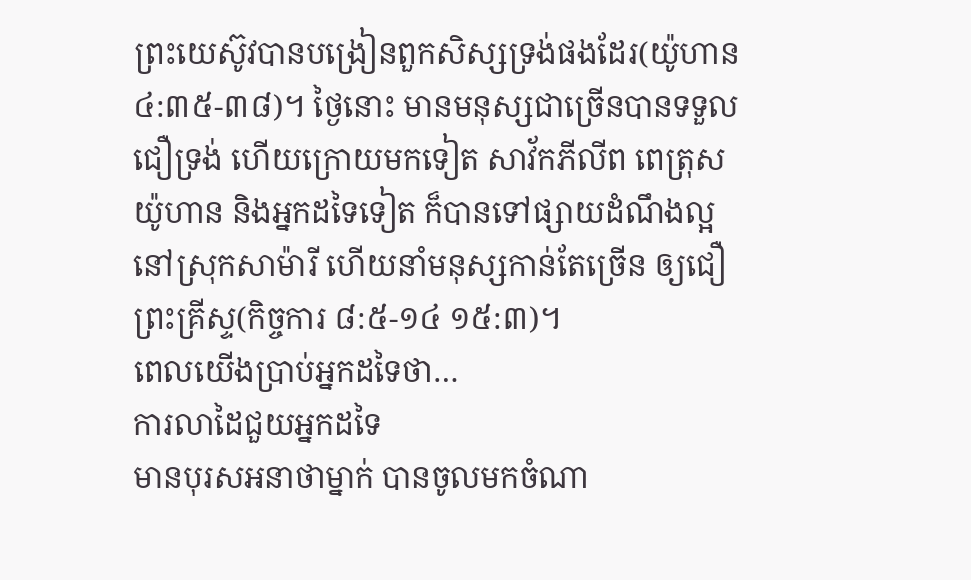ព្រះយេស៊ូវបានបង្រៀនពួកសិស្សទ្រង់ផងដែរ(យ៉ូហាន ៤:៣៥-៣៨)។ ថ្ងៃនោះ មានមនុស្សជាច្រើនបានទទួលជឿទ្រង់ ហើយក្រោយមកទៀត សាវ័កភីលីព ពេត្រុស យ៉ូហាន និងអ្នកដទៃទៀត ក៏បានទៅផ្សាយដំណឹងល្អ នៅស្រុកសាម៉ារី ហើយនាំមនុស្សកាន់តែច្រើន ឲ្យជឿព្រះគ្រីស្ទ(កិច្ចការ ៨:៥-១៤ ១៥:៣)។
ពេលយើងប្រាប់អ្នកដទៃថា…
ការលាដៃជួយអ្នកដទៃ
មានបុរសអនាថាម្នាក់ បានចូលមកចំណា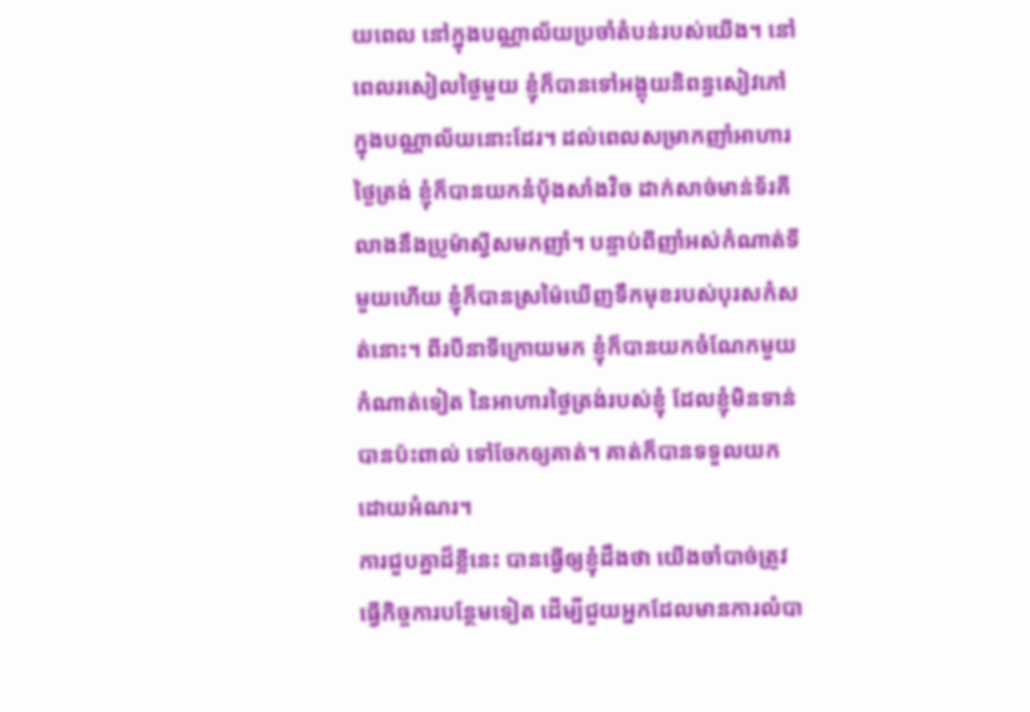យពេល នៅក្នុងបណ្ណាល័យប្រចាំតំបន់របស់យើង។ នៅពេលរសៀលថ្ងៃមួយ ខ្ញុំក៏បានទៅអង្គុយនិពន្ធសៀវភៅ ក្នុងបណ្ណាល័យនោះដែរ។ ដល់ពេលសម្រាកញាំអាហារថ្ងៃត្រង់ ខ្ញុំក៏បានយកនំប៉័ងសាំងវិច ដាក់សាច់មាន់ទ័រគី លាងនឹងប្រូម៉ាស្វីសមកញាំ។ បន្ទាប់ពីញាំអស់កំណាត់ទីមួយហើយ ខ្ញុំក៏បានស្រម៉ៃឃើញទឹកមុខរបស់បុរសកំសត់នោះ។ ពីរបីនាទីក្រោយមក ខ្ញុំក៏បានយកចំណែកមួយកំណាត់ទៀត នៃអាហារថ្ងៃត្រង់របស់ខ្ញុំ ដែលខ្ញុំមិនទាន់បានប៉ះពាល់ ទៅចែកឲ្យគាត់។ គាត់ក៏បានទទួលយក ដោយអំណរ។
ការជួបគ្នាដ៏ខ្លីនេះ បានធ្វើឲ្យខ្ញុំដឹងថា យើងចាំបាច់ត្រូវធ្វើកិច្ចការបន្ថែមទៀត ដើម្បីជួយអ្នកដែលមានការលំបា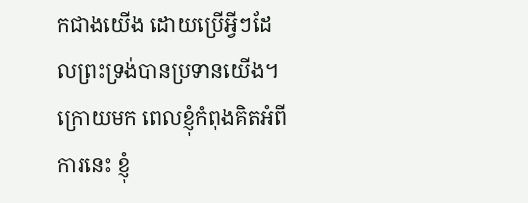កជាងយើង ដោយប្រើអ្វីៗដែលព្រះទ្រង់បានប្រទានយើង។ ក្រោយមក ពេលខ្ញុំកំពុងគិតអំពីការនេះ ខ្ញុំ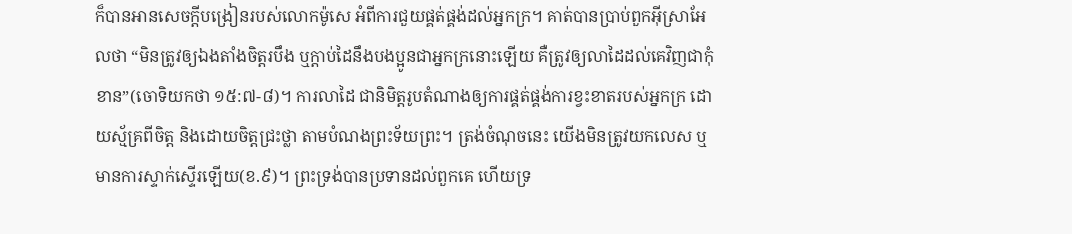ក៏បានអានសេចក្តីបង្រៀនរបស់លោកម៉ូសេ អំពីការជួយផ្គត់ផ្គង់ដល់អ្នកក្រ។ គាត់បានប្រាប់ពួកអ៊ីស្រាអែលថា “មិនត្រូវឲ្យឯងតាំងចិត្តរបឹង ឬក្តាប់ដៃនឹងបងប្អូនជាអ្នកក្រនោះឡើយ គឺត្រូវឲ្យលាដៃដល់គេវិញជាកុំខាន”(ចោទិយកថា ១៥:៧-៨)។ ការលាដៃ ជានិមិត្តរូបតំណាងឲ្យការផ្គត់ផ្គង់ការខ្វះខាតរបស់អ្នកក្រ ដោយស្ម័គ្រពីចិត្ត និងដោយចិត្តជ្រះថ្លា តាមបំណងព្រះទ័យព្រះ។ ត្រង់ចំណុចនេះ យើងមិនត្រូវយកលេស ឬមានការស្ទាក់ស្ទើរឡើយ(ខ.៩)។ ព្រះទ្រង់បានប្រទានដល់ពួកគេ ហើយទ្រ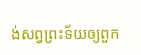ង់សព្វព្រះទ័យឲ្យពួក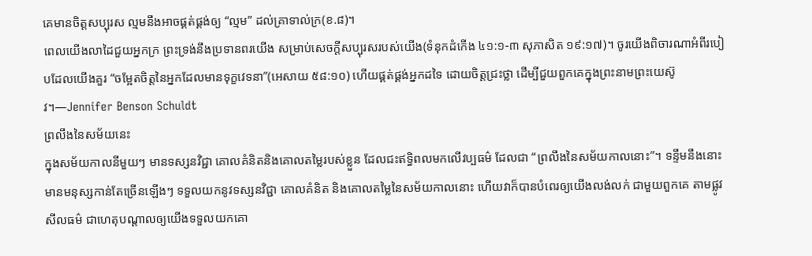គេមានចិត្តសប្បុរស ល្មមនឹងអាចផ្គត់ផ្គង់ឲ្យ “ល្មម” ដល់គ្រាទាល់ក្រ(ខ.៨)។
ពេលយើងលាដៃជួយអ្នកក្រ ព្រះទ្រង់នឹងប្រទានពរយើង សម្រាប់សេចក្តីសប្បុរសរបស់យើង(ទំនុកដំកើង ៤១:១-៣ សុភាសិត ១៩:១៧)។ ចូរយើងពិចារណាអំពីរបៀបដែលយើងគួរ “ចម្អែតចិត្តនៃអ្នកដែលមានទុក្ខវេទនា”(អេសាយ ៥៨:១០) ហើយផ្គត់ផ្គង់អ្នកដទៃ ដោយចិត្តជ្រះថ្លា ដើម្បីជួយពួកគេក្នុងព្រះនាមព្រះយេស៊ូវ។—Jennifer Benson Schuldt
ព្រលឹងនៃសម័យនេះ
ក្នុងសម័យកាលនីមួយៗ មានទស្សនវិជ្ជា គោលគំនិតនិងគោលតម្លៃរបស់ខ្លួន ដែលជះឥទ្ធិពលមកលើវប្បធម៌ ដែលជា “ព្រលឹងនៃសម័យកាលនោះ”។ ទន្ទឹមនឹងនោះ មានមនុស្សកាន់តែច្រើនឡើងៗ ទទួលយកនូវទស្សនវិជ្ជា គោលគំនិត និងគោលតម្លៃនៃសម័យកាលនោះ ហើយវាក៏បានបំពេរឲ្យយើងលង់លក់ ជាមួយពួកគេ តាមផ្លូវសីលធម៌ ជាហេតុបណ្តាលឲ្យយើងទទួលយកគោ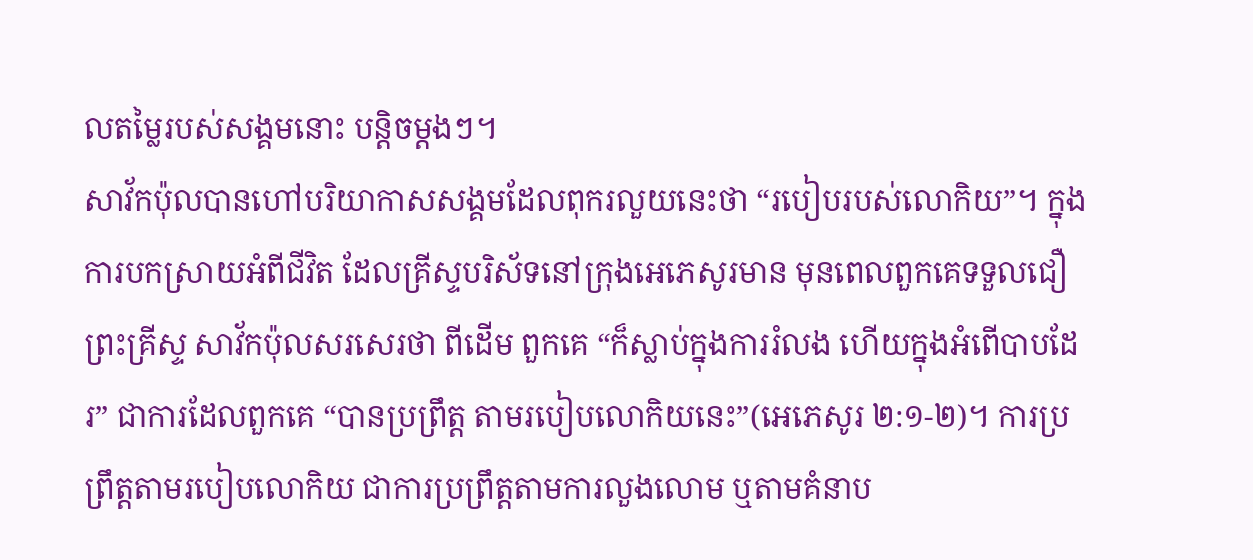លតម្លៃរបស់សង្គមនោះ បន្តិចម្តងៗ។
សាវ័កប៉ុលបានហៅបរិយាកាសសង្គមដែលពុករលួយនេះថា “របៀបរបស់លោកិយ”។ ក្នុងការបកស្រាយអំពីជីវិត ដែលគ្រីស្ទបរិស័ទនៅក្រុងអេភេសូរមាន មុនពេលពួកគេទទួលជឿព្រះគ្រីស្ទ សាវ័កប៉ុលសរសេរថា ពីដើម ពួកគេ “ក៏ស្លាប់ក្នុងការរំលង ហើយក្នុងអំពើបាបដែរ” ជាការដែលពួកគេ “បានប្រព្រឹត្ត តាមរបៀបលោកិយនេះ”(អេភេសូរ ២:១-២)។ ការប្រព្រឹត្តតាមរបៀបលោកិយ ជាការប្រព្រឹត្តតាមការលួងលោម ឬតាមគំនាប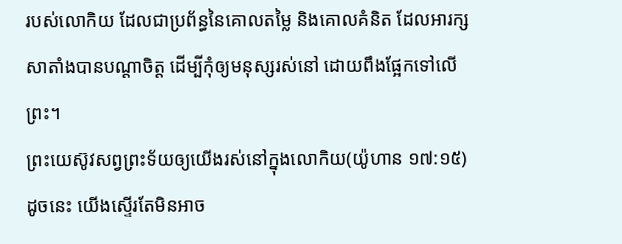របស់លោកិយ ដែលជាប្រព័ន្ធនៃគោលតម្លៃ និងគោលគំនិត ដែលអារក្សសាតាំងបានបណ្តាចិត្ត ដើម្បីកុំឲ្យមនុស្សរស់នៅ ដោយពឹងផ្អែកទៅលើព្រះ។
ព្រះយេស៊ូវសព្វព្រះទ័យឲ្យយើងរស់នៅក្នុងលោកិយ(យ៉ូហាន ១៧:១៥) ដូចនេះ យើងស្ទើរតែមិនអាច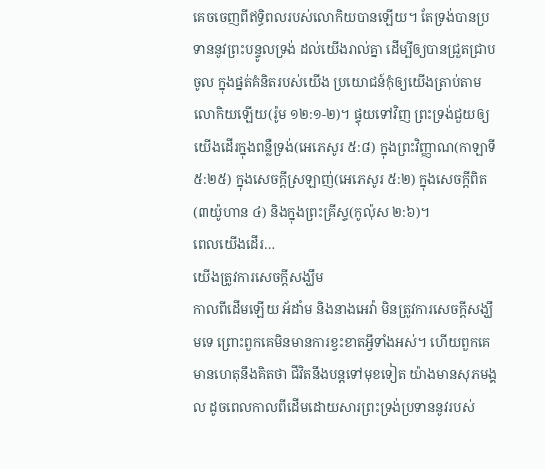គេចចេញពីឥទ្ធិពលរបស់លោកិយបានឡើយ។ តែទ្រង់បានប្រទាននូវព្រះបន្ទូលទ្រង់ ដល់យើងរាល់គ្នា ដើម្បីឲ្យបានជ្រួតជ្រាបចូល ក្នុងផ្នត់គំនិតរបស់យើង ប្រយោជន៍កុំឲ្យយើងត្រាប់តាមលោកិយឡើយ(រ៉ូម ១២:១-២)។ ផ្ទុយទៅវិញ ព្រះទ្រង់ជួយឲ្យយើងដើរក្នុងពន្លឺទ្រង់(អេភេសូរ ៥:៨) ក្នុងព្រះវិញ្ញាណ(កាឡាទី ៥:២៥) ក្នុងសេចក្តីស្រឡាញ់(អេភេសូរ ៥:២) ក្នុងសេចក្តីពិត(៣យ៉ូហាន ៤) និងក្នុងព្រះគ្រីស្ទ(កូល៉ុស ២:៦)។
ពេលយើងដើរ…
យើងត្រូវការសេចក្តីសង្ឃឹម
កាលពីដើមឡើយ អ័ដាំម និងនាងអេវ៉ា មិនត្រូវការសេចក្តីសង្ឃឹមទេ ព្រោះពួកគេមិនមានការខ្វះខាតអ្វីទាំងអស់។ ហើយពួកគេមានហេតុនឹងគិតថា ជីវិតនឹងបន្តទៅមុខទៀត យ៉ាងមានសុភមង្គល ដូចពេលកាលពីដើមដោយសារព្រះទ្រង់ប្រទាននូវរបស់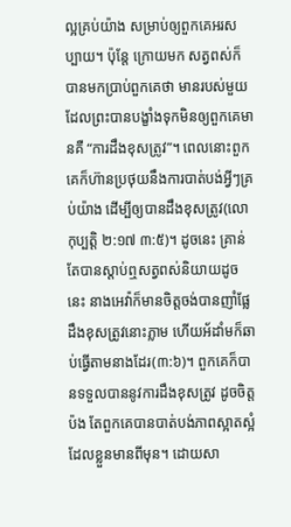ល្អគ្រប់យ៉ាង សម្រាប់ឲ្យពួកគេអរសប្បាយ។ ប៉ុន្តែ ក្រោយមក សត្វពស់ក៏បានមកប្រាប់ពួកគេថា មានរបស់មួយដែលព្រះបានបង្ខាំងទុកមិនឲ្យពួកគេមានគឺ “ការដឹងខុសត្រូវ”។ ពេលនោះពួកគេក៏ហ៊ានប្រថុយនឹងការបាត់បង់អ្វីៗគ្រប់យ៉ាង ដើម្បីឲ្យបានដឹងខុសត្រូវ(លោកុប្បត្តិ ២:១៧ ៣:៥)។ ដូចនេះ គ្រាន់តែបានស្តាប់ឮសត្វពស់និយាយដូចនេះ នាងអេវ៉ាក៏មានចិត្តចង់បានញាំផ្លែដឹងខុសត្រូវនោះភ្លាម ហើយអ័ដាំមក៏ឆាប់ធ្វើតាមនាងដែរ(៣:៦)។ ពួកគេក៏បានទទួលបាននូវការដឹងខុសត្រូវ ដូចចិត្តប៉ង តែពួកគេបានបាត់បង់ភាពស្អាតស្អំដែលខ្លួនមានពីមុន។ ដោយសា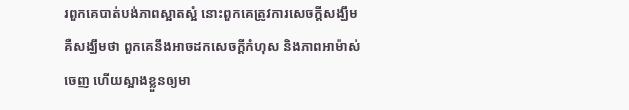រពួកគេបាត់បង់ភាពស្អាតស្អំ នោះពួកគេត្រូវការសេចក្តីសង្ឃឹម គឺសង្ឃឹមថា ពួកគេនឹងអាចដកសេចក្តីកំហុស និងភាពអាម៉ាស់ចេញ ហើយស្អាងខ្លួនឲ្យមា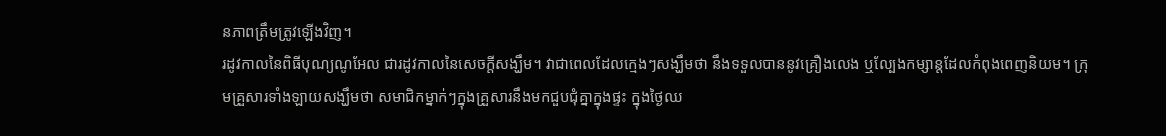នភាពត្រឹមត្រូវឡើងវិញ។
រដូវកាលនៃពិធីបុណ្យណូអែល ជារដូវកាលនៃសេចក្តីសង្ឃឹម។ វាជាពេលដែលក្មេងៗសង្ឃឹមថា នឹងទទួលបាននូវគ្រឿងលេង ឬល្បែងកម្សាន្តដែលកំពុងពេញនិយម។ ក្រុមគ្រួសារទាំងឡាយសង្ឃឹមថា សមាជិកម្នាក់ៗក្នុងគ្រួសារនឹងមកជួបជុំគ្នាក្នុងផ្ទះ ក្នុងថ្ងៃឈ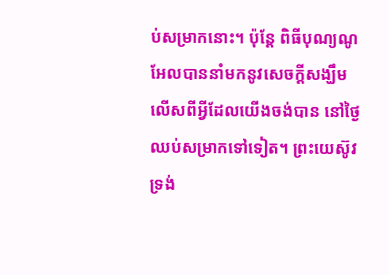ប់សម្រាកនោះ។ ប៉ុន្តែ ពិធីបុណ្យណូអែលបាននាំមកនូវសេចក្តីសង្ឃឹម លើសពីអ្វីដែលយើងចង់បាន នៅថ្ងៃឈប់សម្រាកទៅទៀត។ ព្រះយេស៊ូវទ្រង់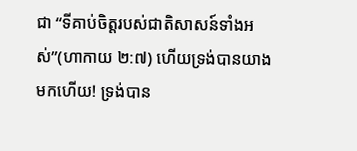ជា “ទីគាប់ចិត្តរបស់ជាតិសាសន៍ទាំងអស់”(ហាកាយ ២:៧) ហើយទ្រង់បានយាងមកហើយ! ទ្រង់បាន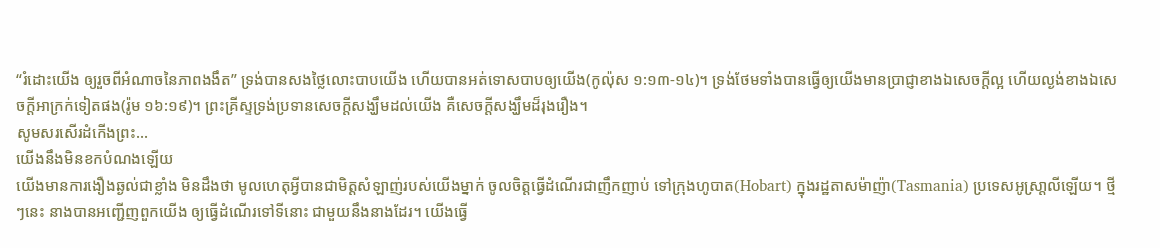“រំដោះយើង ឲ្យរួចពីអំណាចនៃភាពងងឹត” ទ្រង់បានសងថ្លៃលោះបាបយើង ហើយបានអត់ទោសបាបឲ្យយើង(កូល៉ុស ១:១៣-១៤)។ ទ្រង់ថែមទាំងបានធ្វើឲ្យយើងមានប្រាជ្ញាខាងឯសេចក្តីល្អ ហើយល្ងង់ខាងឯសេចក្តីអាក្រក់ទៀតផង(រ៉ូម ១៦:១៩)។ ព្រះគ្រីស្ទទ្រង់ប្រទានសេចក្តីសង្ឃឹមដល់យើង គឺសេចក្តីសង្ឃឹមដ៏រុងរឿង។
សូមសរសើរដំកើងព្រះ…
យើងនឹងមិនខកបំណងឡើយ
យើងមានការងឿងឆ្ងល់ជាខ្លាំង មិនដឹងថា មូលហេតុអ្វីបានជាមិត្តសំឡាញ់របស់យើងម្នាក់ ចូលចិត្តធ្វើដំណើរជាញឹកញាប់ ទៅក្រុងហូបាត(Hobart) ក្នុងរដ្ឋតាសម៉ាញ៉ា(Tasmania) ប្រទេសអូស្រា្តលីឡើយ។ ថ្មីៗនេះ នាងបានអញ្ជើញពួកយើង ឲ្យធ្វើដំណើរទៅទីនោះ ជាមួយនឹងនាងដែរ។ យើងធ្វើ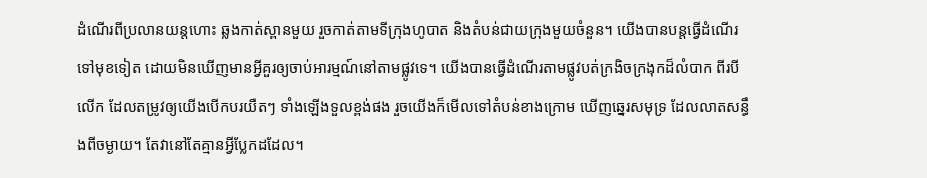ដំណើរពីប្រលានយន្តហោះ ឆ្លងកាត់ស្ពានមួយ រួចកាត់តាមទីក្រុងហូបាត និងតំបន់ជាយក្រុងមួយចំនួន។ យើងបានបន្តធ្វើដំណើរទៅមុខទៀត ដោយមិនឃើញមានអ្វីគួរឲ្យចាប់អារម្មណ៍នៅតាមផ្លូវទេ។ យើងបានធ្វើដំណើរតាមផ្លូវបត់ក្រងិចក្រងុកដ៏លំបាក ពីរបីលើក ដែលតម្រូវឲ្យយើងបើកបរយឺតៗ ទាំងឡើងទួលខ្ពង់ផង រួចយើងក៏មើលទៅតំបន់ខាងក្រោម ឃើញឆ្នេរសមុទ្រ ដែលលាតសន្ធឹងពីចម្ងាយ។ តែវានៅតែគ្មានអ្វីប្លែកដដែល។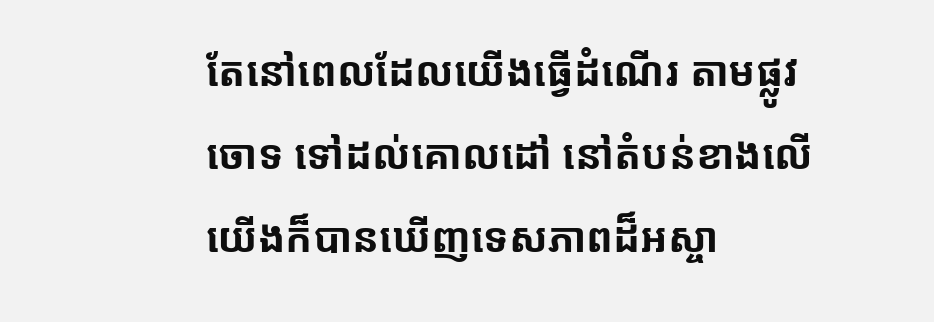តែនៅពេលដែលយើងធ្វើដំណើរ តាមផ្លូវចោទ ទៅដល់គោលដៅ នៅតំបន់ខាងលើ យើងក៏បានឃើញទេសភាពដ៏អស្ចា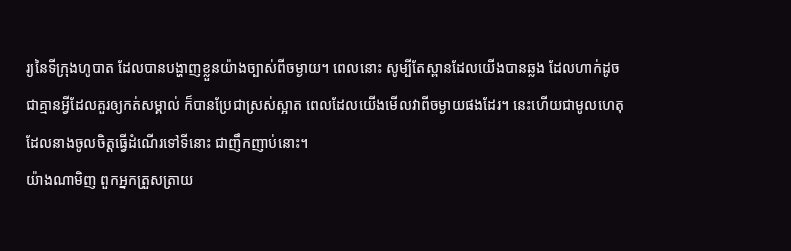រ្យនៃទីក្រុងហូបាត ដែលបានបង្ហាញខ្លួនយ៉ាងច្បាស់ពីចម្ងាយ។ ពេលនោះ សូម្បីតែស្ពានដែលយើងបានឆ្លង ដែលហាក់ដូចជាគ្មានអ្វីដែលគួរឲ្យកត់សម្គាល់ ក៏បានប្រែជាស្រស់ស្អាត ពេលដែលយើងមើលវាពីចម្ងាយផងដែរ។ នេះហើយជាមូលហេតុដែលនាងចូលចិត្តធ្វើដំណើរទៅទីនោះ ជាញឹកញាប់នោះ។
យ៉ាងណាមិញ ពួកអ្នកត្រួសត្រាយ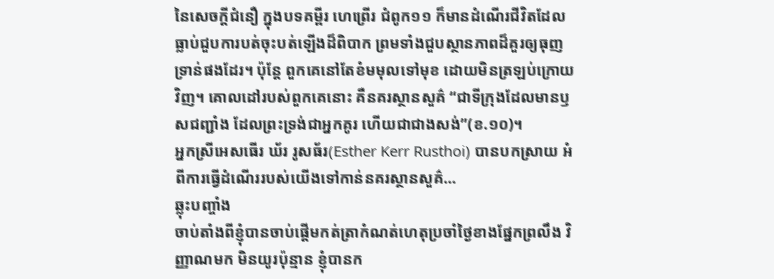នៃសេចក្តីជំនឿ ក្នុងបទគម្ពីរ ហេព្រើរ ជំពូក១១ ក៏មានដំណើរជីវិតដែលធ្លាប់ជួបការបត់ចុះបត់ឡើងដ៏ពិបាក ព្រមទាំងជួបស្ថានភាពដ៏គួរឲ្យធុញទ្រាន់ផងដែរ។ ប៉ុន្តែ ពួកគេនៅតែខំមមុលទៅមុខ ដោយមិនត្រឡប់ក្រោយវិញ។ គោលដៅរបស់ពួកគេនោះ គឺនគរស្ថានសួគ៌ “ជាទីក្រុងដែលមានឫសជញ្ជាំង ដែលព្រះទ្រង់ជាអ្នកគូរ ហើយជាជាងសង់”(ខ.១០)។
អ្នកស្រីអេសធើរ ឃ័រ រូសធ័រ(Esther Kerr Rusthoi) បានបកស្រាយ អំពីការធ្វើដំណើររបស់យើងទៅកាន់នគរស្ថានសួគ៌…
ឆ្លុះបញ្ចាំង
ចាប់តាំងពីខ្ញុំបានចាប់ផ្តើមកត់ត្រាកំណត់ហេតុប្រចាំថ្ងៃខាងផ្នែកព្រលឹង វិញ្ញាណមក មិនយូរប៉ុន្មាន ខ្ញុំបានក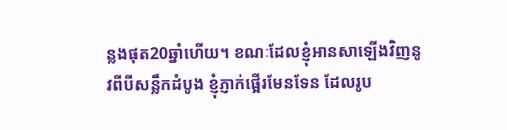ន្លងផុត20ឆ្នាំហើយ។ ខណៈដែលខ្ញុំអានសាឡើងវិញនូវពីបីសន្លឹកដំបូង ខ្ញុំភ្ញាក់ផ្អើរមែនទែន ដែលរូប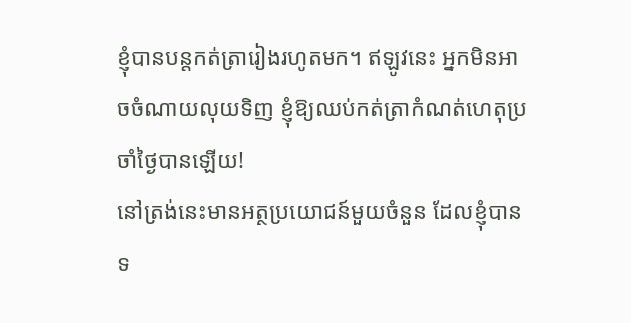ខ្ញុំបានបន្តកត់ត្រារៀងរហូតមក។ ឥឡូវនេះ អ្នកមិនអាចចំណាយលុយទិញ ខ្ញុំឱ្យឈប់កត់ត្រាកំណត់ហេតុប្រចាំថ្ងៃបានឡើយ!
នៅត្រង់នេះមានអត្ថប្រយោជន៍មួយចំនួន ដែលខ្ញុំបានទ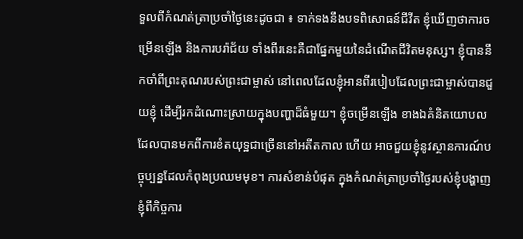ទួលពីកំណត់ត្រាប្រចាំថ្ងៃនេះដូចជា ៖ ទាក់ទងនឹងបទពិសោធន៍ជីវីត ខ្ញុំឃើញថាការចម្រើនឡើង និងការបរ៉ាជ័យ ទាំងពីរនេះគឺជាផ្នែកមួយនៃដំណើតជីវិតមនុស្ស។ ខ្ញុំបាននឹកចាំពីព្រះគុណរបស់ព្រះជាម្ចាស់ នៅពេលដែលខ្ញុំអានពីរបៀបដែលព្រះជាម្ចាស់បានជួយខ្ញុំ ដើម្បីរកដំណោះស្រាយក្នុងបញ្ហាដ៏ធំមួយ។ ខ្ញុំចម្រើនឡើង ខាងឯគំនិតយោបលដែលបានមកពីការខំតយុទ្ឋជាច្រើននៅអតីតកាល ហើយ អាចជួយខ្ញុំនូវស្ថានការណ៍បច្ចុប្បន្នដែលកំពុងប្រឈមមុខ។ ការសំខាន់បំផុត ក្នុងកំណត់ត្រាប្រចាំថ្ងៃរបស់ខ្ញុំបង្ហាញខ្ញុំពីកិច្ចការ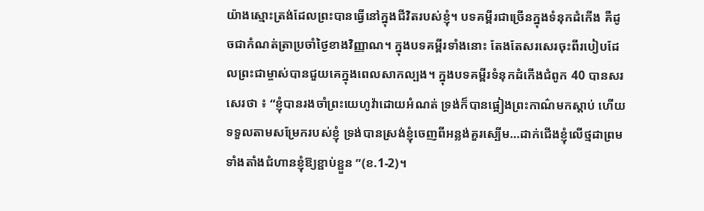យ៉ាងស្មោះត្រង់ដែលព្រះបានធ្វើនៅក្នុងជីវិតរបស់ខ្ញុំ។ បទគម្ពីរជាច្រើនក្នុងទំនុកដំកើង គឺដូចជាកំណត់ត្រាប្រចាំថ្ងៃខាងវិញ្ញាណ។ ក្នុងបទគម្ពីរទាំងនោះ តែងតែសរសេរចុះពីរបៀបដែលព្រះជាម្ចាស់បានជួយគេក្នុងពេលសាកល្បង។ ក្នុងបទគម្ពីរទំនុកដំកើងជំពូក 40 បានសរសេរថា ៖ “ខ្ញុំបានរងចាំព្រះយេហូវ៉ាដោយអំណត់ ទ្រង់ក៏បានផ្អៀងព្រះកាណ៌មកស្តាប់ ហើយទទួលតាមសម្រែករបស់ខ្ញុំ ទ្រង់បានស្រង់ខ្ញុំចេញពីអន្លង់គួរស្បើម…ដាក់ជើងខ្ញុំលើថ្មដាព្រមទាំងតាំងជំហានខ្ញុំឱ្យខ្ផាប់ខ្ផួន ”(ខ.1-2)។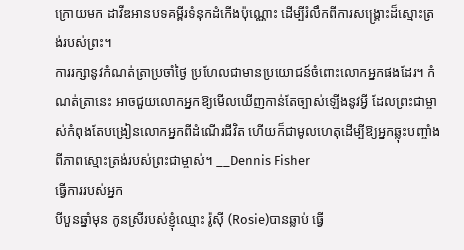ក្រោយមក ដាវីឌអានបទគម្ពីរទំនុកដំកើងប៉ុណ្ណោះ ដើម្បីរំលឹកពីការសង្គ្រោះដ៏ស្មោះត្រង់របស់ព្រះ។
ការរក្សានូវកំណត់ត្រាប្រចាំថ្ងៃ ប្រហែលជាមានប្រយោជន៍ចំពោះលោកអ្នកផងដែរ។ កំណត់ត្រានេះ អាចជួយលោកអ្នកឱ្យមើលឃើញកាន់តែច្បាស់ឡើងនូវអ្វី ដែលព្រះជាម្ចាស់កំពុងតែបង្រៀនលោកអ្នកពីដំណើរជីវិត ហើយក៏ជាមូលហេតុដើម្បីឱ្យអ្នកឆ្លុះបញ្ចាំងពីភាពស្មោះត្រង់របស់ព្រះជាម្ចាស់។ __Dennis Fisher
ធ្វើការរបស់អ្នក
បីបួនឆ្នាំមុន កូនស្រីរបស់ខ្ញុំឈ្មោះ រ៉ូស៊ី (Rosie)បានឆ្លាប់ ធ្វើ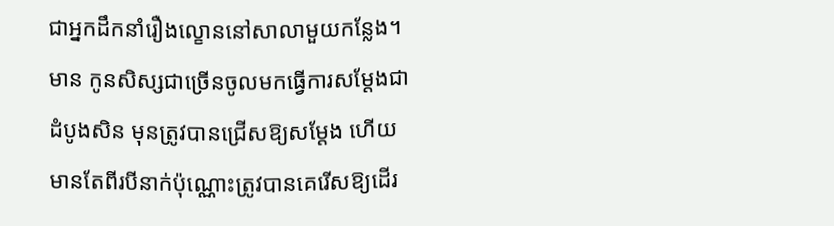ជាអ្នកដឹកនាំរឿងល្ខោននៅសាលាមួយកន្លែង។ មាន កូនសិស្សជាច្រើនចូលមកធ្វើការសម្តែងជាដំបូងសិន មុនត្រូវបានជ្រើសឱ្យសម្តែង ហើយមានតែពីរបីនាក់ប៉ុណ្ណោះត្រូវបានគេរើសឱ្យដើរ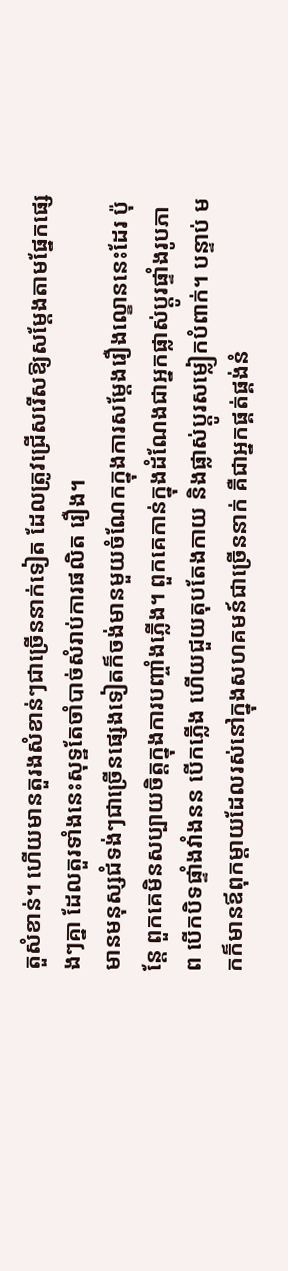តួសំខាន់។ ហើយមានតួរងសំខាន់ៗជាច្រើននាក់ទៀត ដែលត្រូវជ្រើសរើសឱ្យសម្តែងតាមផ្នែកផ្សេងៗគ្នា ដែលតួរទាំងនេះសុទ្ឋតែចាំបាច់សំរាប់ការផលិត រឿង។
មានមនុស្សជំទង់ៗជាច្រើនផ្សេងទៀតក៏ចង់មានមួយចំណែកក្នុងការសម្តែងរឿងល្ខោននេះដែរ ប៉ុន្តែ ពួកគេមិនសប្បាយចិត្តក្នុងការបញ្ចាំងភ្លើង។ ពួកគេកាន់ក្នុងដំណែងជាអ្នកផ្លាស់ប្តូរផ្ទាំងរូបភាព បើកបិទផ្ទាំងវាំងនន បើកភ្លើង ហើយជួយតុបតែងកាយ និងផ្លាស់ប្តូរសម្លៀកបំពាក់។ បន្ទាប់ មកក៏មានឪពុកម្តាយដែលរស់នៅក្នុងសហគមន៍ជាច្រើននាក់ គឺជាអ្នកផ្គត់ផ្គង់នំ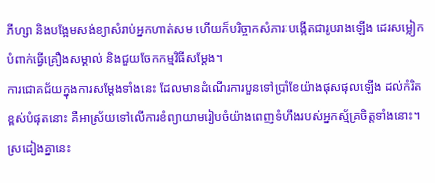ភីហ្សា និងបង្អែមសង់ខ្យាសំរាប់អ្នកហាត់សម ហើយក៏បរិច្ចាកសំភារៈបង្កើតជារូបរាងឡើង ដេរសម្លៀកបំពាក់ធ្វើគ្រឿងសម្គាល់ និងជួយចែកកម្មវិធីសម្តែង។
ការជោគជ័យក្នុងការសម្តែងទាំងនេះ ដែលមានដំណើរការបួនទៅប្រាំខែយ៉ាងផុសផុលឡើង ដល់កំរិតខ្ពស់បំផុតនោះ គឺអាស្រ័យទៅលើការខំព្យាយាមរៀបចំយ៉ាងពេញទំហឹងរបស់អ្នកស្ម័គ្រចិត្តទាំងនោះ។
ស្រដៀងគ្នានេះ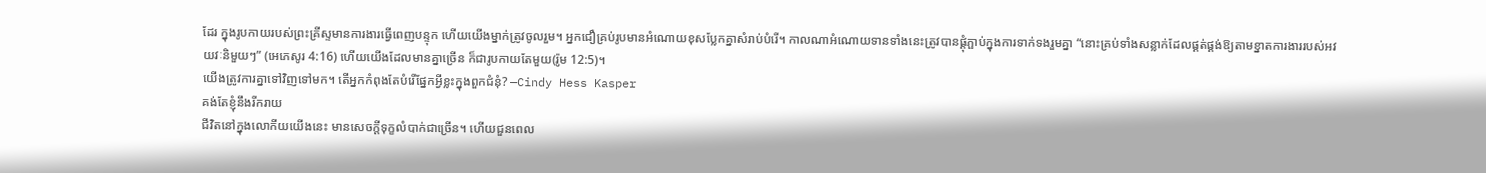ដែរ ក្នុងរូបកាយរបស់ព្រះគ្រីស្ទមានការងារធ្វើពេញបន្ទុក ហើយយើងម្នាក់ត្រូវចូលរួម។ អ្នកជឿគ្រប់រូបមានអំណោយខុសប្លែកគ្នាសំរាប់បំរើ។ កាលណាអំណោយទានទាំងនេះត្រូវបានផ្គុំភ្ផាប់ក្នុងការទាក់ទងរួមគ្នា “នោះគ្រប់ទាំងសន្លាក់ដែលផ្គត់ផ្គង់ឱ្យតាមខ្នាតការងាររបស់អវយវៈនិមួយៗ” (អេភេសូរ 4:16) ហើយយើងដែលមានគ្នាច្រើន ក៏ជារូបកាយតែមួយ(រ៉ូម 12:5)។
យើងត្រូវការគ្នាទៅវិញទៅមក។ តើអ្នកកំពុងតែបំរើផ្នែកអ្វីខ្លះក្នុងពួកជំនុំ? —Cindy Hess Kasper
គង់តែខ្ញុំនឹងរីករាយ
ជីវិតនៅក្នុងលោកីយយើងនេះ មានសេចក្តីទុក្ខលំបាក់ជាច្រើន។ ហើយជួនពេល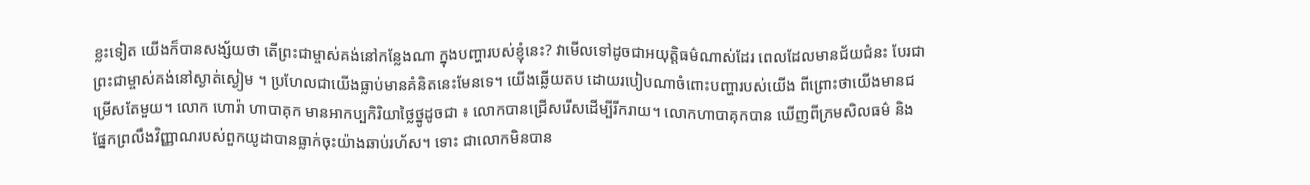ខ្លះទៀត យើងក៏បានសង្ស័យថា តើព្រះជាម្ចាស់គង់នៅកន្លែងណា ក្នុងបញ្ហារបស់ខ្ញុំនេះ? វាមើលទៅដូចជាអយុត្តិធម៌ណាស់ដែរ ពេលដែលមានជ័យជំនះ បែរជាព្រះជាម្ចាស់គង់នៅស្ងាត់ស្ងៀម ។ ប្រហែលជាយើងធ្លាប់មានគំនិតនេះមែនទេ។ យើងឆ្លើយតប ដោយរបៀបណាចំពោះបញ្ហារបស់យើង ពីព្រោះថាយើងមានជម្រើសតែមួយ។ លោក ហោរ៉ា ហាបាគុក មានអាកប្បកិរិយាថ្លៃថ្នូដូចជា ៖ លោកបានជ្រើសរើសដើម្បីរីករាយ។ លោកហាបាគុកបាន ឃើញពីក្រមសិលធម៌ និងផ្នែកព្រលឹងវិញ្ញាណរបស់ពួកយូដាបានធ្លាក់ចុះយ៉ាងឆាប់រហ័ស។ ទោះ ជាលោកមិនបាន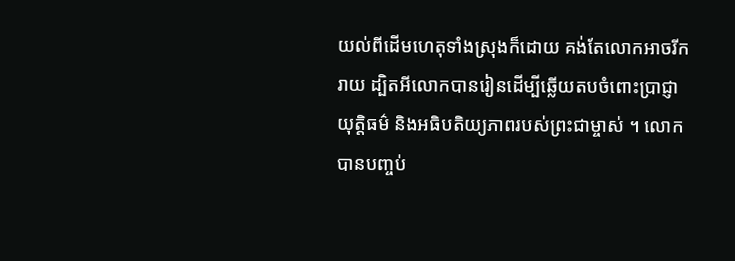យល់ពីដើមហេតុទាំងស្រុងក៏ដោយ គង់តែលោកអាចរីករាយ ដ្បិតអីលោកបានរៀនដើម្បីឆ្លើយតបចំពោះប្រាជ្ញា យុត្តិធម៌ និងអធិបតិយ្យភាពរបស់ព្រះជាម្ចាស់ ។ លោកបានបញ្ចប់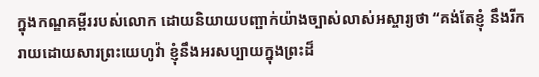ក្នុងកណ្ឌគម្ពីររបស់លោក ដោយនិយាយបញ្ផាក់យ៉ាងច្បាស់លាស់អស្ចារ្យថា “គង់តែខ្ញុំ នឹងរីករាយដោយសារព្រះយេហូវ៉ា ខ្ញុំនឹងអរសប្បាយក្នុងព្រះដ៏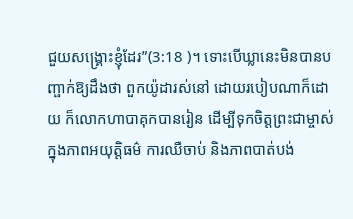ជួយសង្គ្រោះខ្ញុំដែរ”(3:18 )។ ទោះបើឃ្លានេះមិនបានបញ្ផាក់ឱ្យដឹងថា ពួកយ៉ូដារស់នៅ ដោយរបៀបណាក៏ដោយ ក៏លោកហាបាគុកបានរៀន ដើម្បីទុកចិត្តព្រះជាម្ចាស់ក្នុងភាពអយុត្តិធម៌ ការឈឺចាប់ និងភាពបាត់បង់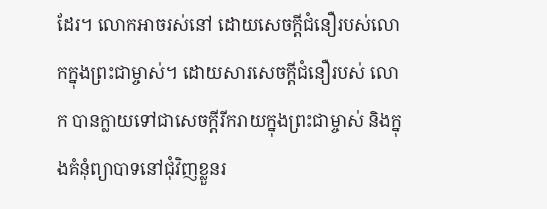ដែរ។ លោកអាចរស់នៅ ដោយសេចក្តីជំនឿរបស់លោកក្នុងព្រះជាម្ចាស់។ ដោយសារសេចក្តីជំនឿរបស់ លោក បានក្លាយទៅជាសេចក្តីរីករាយក្នុងព្រះជាម្ចាស់ និងក្នុងគំនុំព្យាបាទនៅជុំវិញខ្លួនរ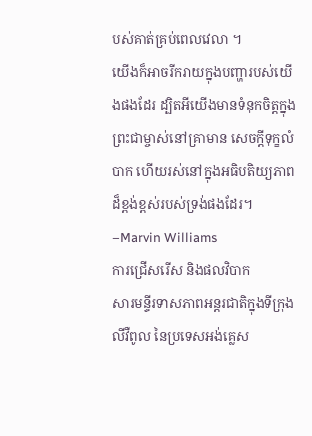បស់គាត់គ្រប់ពេលវេលា ។
យើងក៏អាចរីករាយក្នុងបញ្ហារបស់យើងផងដែរ ដ្បិតអីយើងមានទំនុកចិត្តក្នុងព្រះជាម្ចាស់នៅគ្រាមាន សេចក្តីទុក្ខលំបាក ហើយរស់នៅក្នុងអធិបតិយ្យភាពដ៏ខ្ពង់ខ្ពស់របស់ទ្រង់ផងដែរ។ –Marvin Williams
ការជ្រើសរើស និងផលវិបាក
សារមន្ទីរទាសភាពអន្តរជាតិក្នុងទីក្រុងលីវឺពូល នៃប្រទេសអង់គ្លេស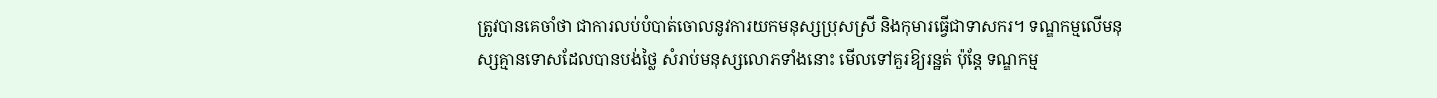ត្រូវបានគេចាំថា ជាការលប់បំបាត់ចោលនូវការយកមនុស្សប្រុសស្រី និងកុមារធ្វើជាទាសករ។ ទណ្ឌកម្មលើមនុស្សគ្មានទោសដែលបានបង់ថ្លៃ សំរាប់មនុស្សលោភទាំងនោះ មើលទៅគួរឱ្យរន្ឋត់ ប៉ុន្តែ ទណ្ឌកម្ម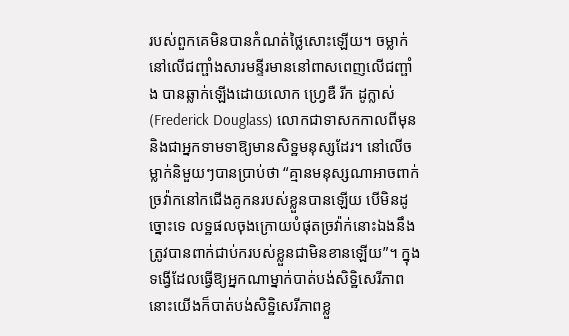របស់ពួកគេមិនបានកំណត់ថ្លៃសោះឡើយ។ ចម្លាក់នៅលើជញ្ផាំងសារមន្ទីរមាននៅពាសពេញលើជញ្ផាំង បានឆ្លាក់ឡើងដោយលោក ហ្វ្រេឌឺ រីក ដូក្លាស់(Frederick Douglass) លោកជាទាសកកាលពីមុន និងជាអ្នកទាមទាឱ្យមានសិទ្ឋមនុស្សដែរ។ នៅលើចម្លាក់និមួយៗបានប្រាប់ថា “គ្មានមនុស្សណាអាចពាក់ច្រវ៉ាកនៅកជើងគូកនរបស់ខ្លួនបានឡើយ បើមិនដូច្នោះទេ លទ្ឋផលចុងក្រោយបំផុតច្រវ៉ាក់នោះឯងនឹងត្រូវបានពាក់ជាប់ករបស់ខ្លួនជាមិនខានឡើយ”។ ក្នុងទង្វើដែលធ្វើឱ្យអ្នកណាម្នាក់បាត់បង់សិទ្ឋិសេរីភាព នោះយើងក៏បាត់បង់សិទ្ឋិសេរីភាពខ្លួ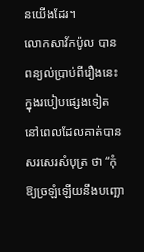នយើងដែរ។
លោកសាវ័កប៉ូល បានពន្យល់ប្រាប់ពីរឿងនេះក្នុងរបៀបផ្សេងទៀត នៅពេលដែលគាត់បានសរសេរសំបុត្រ ថា “កុំឱ្យច្រឡំឡើយនឹងបញ្ឆោ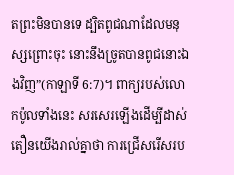តព្រះមិនបានទេ ដ្បិតពូជណាដែលមនុស្សព្រោះចុះ នោះនឹងច្រូតបានពូជនោះឯងវិញ”(កាឡាទី 6:7)។ ពាក្យរបស់លោកប៉ូលទាំងនេះ សរសេរឡើងដើម្បីដាស់តឿនយើងរាល់គ្នាថា ការជ្រើសរើសរប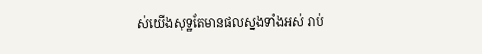ស់យើងសុទ្ឋតែមានផលស្នងទាំងអស់ រាប់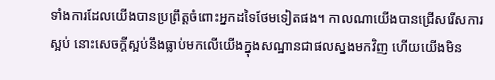ទាំងការដែលយើងបានប្រព្រឹត្តចំពោះអ្នកដទៃថែមទៀតផង។ កាលណាយើងបានជ្រើសរើសការស្អប់ នោះសេចក្តីស្អប់នឹងធ្លាប់មកលើយើងក្នុងសណ្ឋានជាផលស្នងមកវិញ ហើយយើងមិន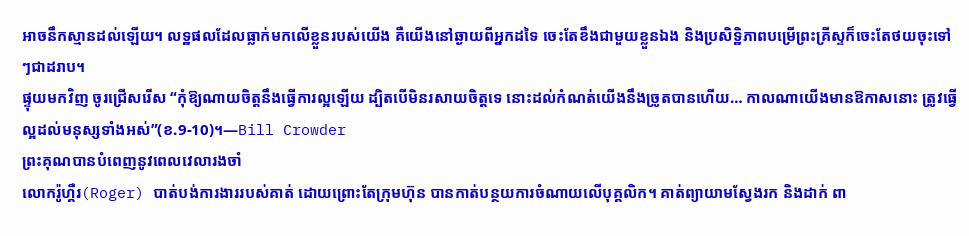អាចនឹកស្មានដល់ឡើយ។ លទ្ឋផលដែលធ្លាក់មកលើខ្លួនរបស់យើង គឺយើងនៅឆ្ងាយពីអ្នកដទៃ ចេះតែខឹងជាមួយខ្លួនឯង និងប្រសិទ្ឋិភាពបម្រើព្រះគ្រីស្ទក៏ចេះតែថយចុះទៅៗជាដរាប។
ផ្ទុយមកវិញ ចូរជ្រើសរើស “កុំឱ្យណាយចិត្តនឹងធ្វើការល្អឡើយ ដ្បិតបើមិនរសាយចិត្តទេ នោះដល់កំណត់យើងនឹងច្រូតបានហើយ… កាលណាយើងមានឱកាសនោះ ត្រូវធ្វើល្អដល់មនុស្សទាំងអស់”(ខ.9-10)។—Bill Crowder
ព្រះគុណបានបំពេញនូវពេលវេលារងចាំ
លោករ៉ូហ្គឺរ(Roger) បាត់បង់ការងាររបស់គាត់ ដោយព្រោះតែក្រុមហ៊ុន បានកាត់បន្ថយការចំណាយលើបុគ្គលិក។ គាត់ព្យាយាមស្វែងរក និងដាក់ ពា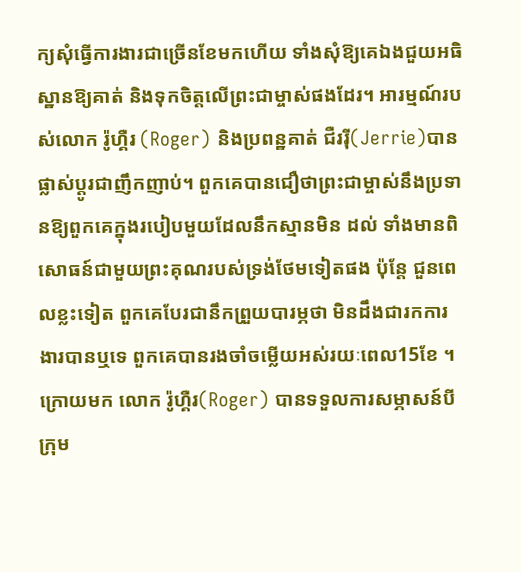ក្យសុំធ្វើការងារជាច្រើនខែមកហើយ ទាំងសុំឱ្យគេឯងជួយអធិស្ឋានឱ្យគាត់ និងទុកចិត្តលើព្រះជាម្ចាស់ផងដែរ។ អារម្មណ៍របស់លោក រ៉ូហ្គឺរ (Roger) និងប្រពន្ឋគាត់ ជឺររ៉ី(Jerrie)បានផ្លាស់ប្តូរជាញឹកញាប់។ ពួកគេបានជឿថាព្រះជាម្ចាស់នឹងប្រទានឱ្យពួកគេក្នុងរបៀបមួយដែលនឹកស្មានមិន ដល់ ទាំងមានពិសោធន៍ជាមួយព្រះគុណរបស់ទ្រង់ថែមទៀតផង ប៉ុន្តែ ជួនពេលខ្លះទៀត ពួកគេបែរជានឹកព្រួយបារម្ភថា មិនដឹងជារកការងារបានឬទេ ពួកគេបានរងចាំចម្លើយអស់រយៈពេល15ខែ ។
ក្រោយមក លោក រ៉ូហ្គឺរ(Roger) បានទទួលការសម្ភាសន៍បីក្រុម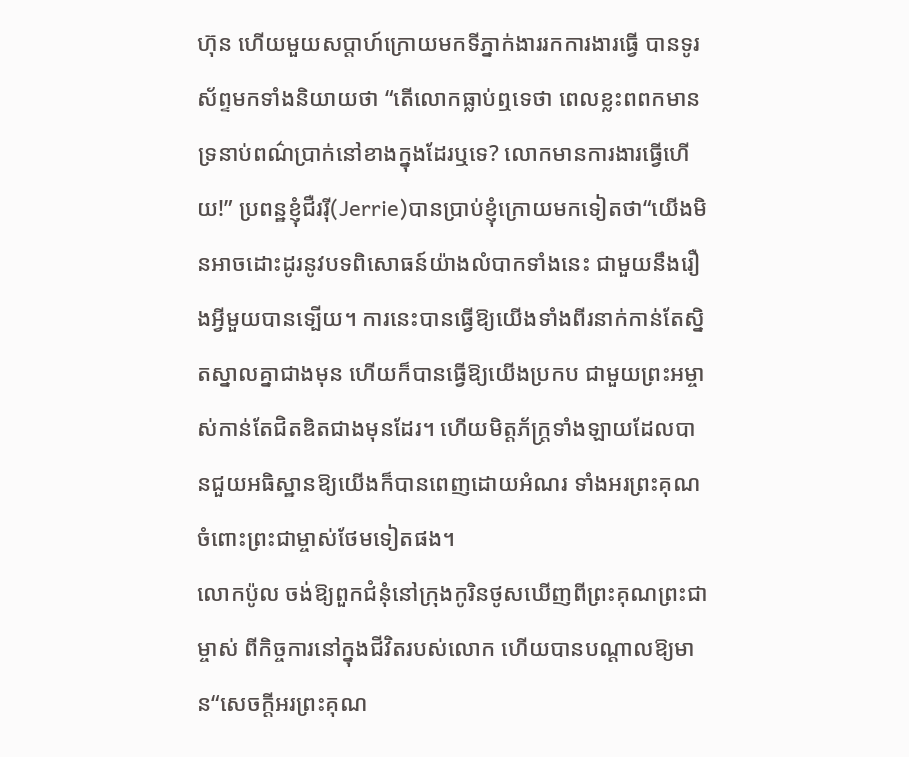ហ៊ុន ហើយមួយសប្តាហ៍ក្រោយមកទីភ្នាក់ងាររកការងារធ្វើ បានទូរស័ព្ទមកទាំងនិយាយថា “តើលោកធ្លាប់ឮទេថា ពេលខ្លះពពកមានទ្រនាប់ពណ៌ប្រាក់នៅខាងក្នុងដែរឬទេ? លោកមានការងារធ្វើហើយ!” ប្រពន្ឋខ្ញុំជឺររ៉ី(Jerrie)បានប្រាប់ខ្ញុំក្រោយមកទៀតថា“យើងមិនអាចដោះដូរនូវបទពិសោធន៍យ៉ាងលំបាកទាំងនេះ ជាមួយនឹងរឿងអ្វីមួយបានទ្បើយ។ ការនេះបានធ្វើឱ្យយើងទាំងពីរនាក់កាន់តែស្និតស្នាលគ្នាជាងមុន ហើយក៏បានធ្វើឱ្យយើងប្រកប ជាមួយព្រះអម្ចាស់កាន់តែជិតឌិតជាងមុនដែរ។ ហើយមិត្តភ័ក្ត្រទាំងឡាយដែលបានជួយអធិស្ឋានឱ្យយើងក៏បានពេញដោយអំណរ ទាំងអរព្រះគុណចំពោះព្រះជាម្ចាស់ថែមទៀតផង។
លោកប៉ូល ចង់ឱ្យពួកជំនុំនៅក្រុងកូរិនថូសឃើញពីព្រះគុណព្រះជាម្ចាស់ ពីកិច្ចការនៅក្នុងជីវិតរបស់លោក ហើយបានបណ្តាលឱ្យមាន“សេចក្តីអរព្រះគុណ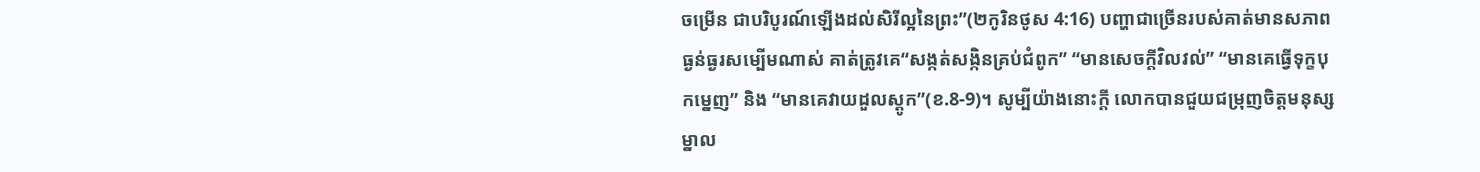ចម្រើន ជាបរិបូរណ៍ឡើងដល់សិរីល្អនៃព្រះ”(២កូរិនថូស 4:16) បញ្ហាជាច្រើនរបស់គាត់មានសភាពធ្ងន់ធ្ងរសម្បើមណាស់ គាត់ត្រូវគេ“សង្កត់សង្កិនគ្រប់ជំពូក” “មានសេចក្តីវិលវល់” “មានគេធ្វើទុក្ខបុកម្នេញ” និង “មានគេវាយដួលស្តូក”(ខ.8-9)។ សូម្បីយ៉ាងនោះក្តី លោកបានជួយជម្រុញចិត្តមនុស្ស ម្នាល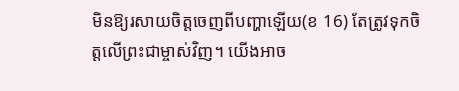មិនឱ្យរសាយចិត្តចេញពីបញ្ហាឡើយ(ខ 16) តែត្រូវទុកចិត្តលើព្រះជាម្ចាស់វិញ។ យើងអាច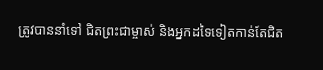ត្រូវបាននាំទៅ ជិតព្រះជាម្ចាស់ និងអ្នកដទៃទៀតកាន់តែជិត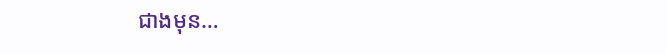ជាងមុន…